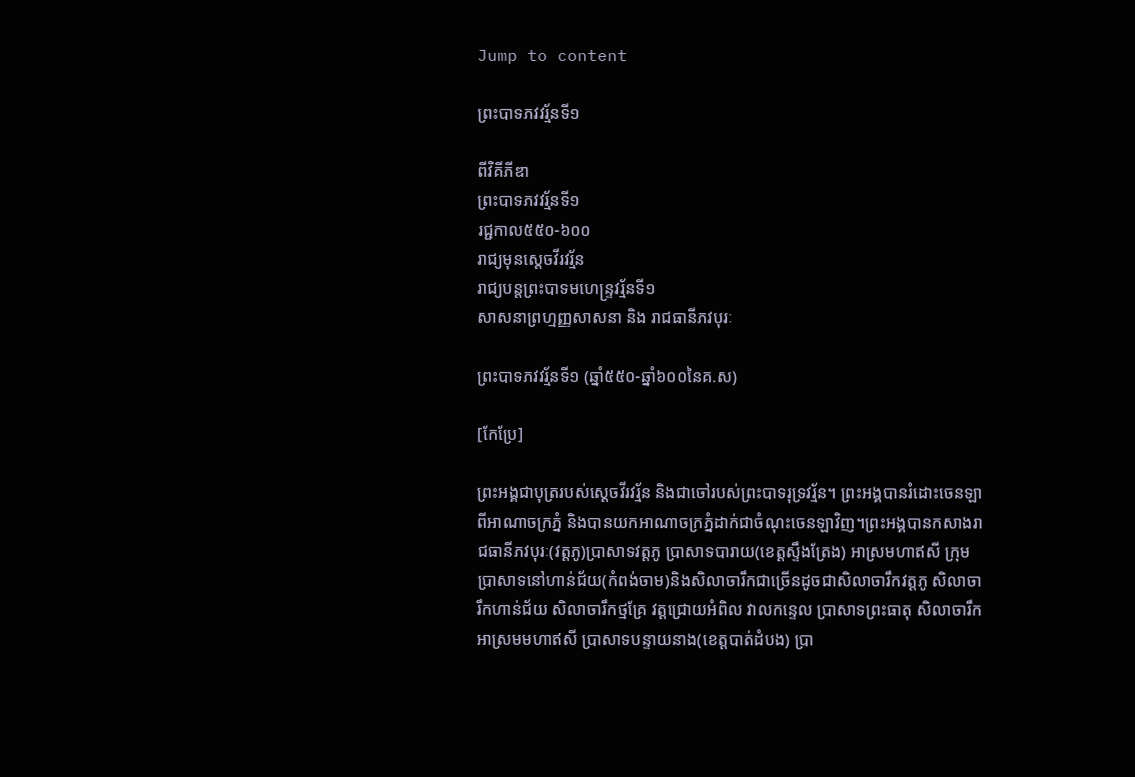Jump to content

ព្រះបាទភវវរ្ម័នទី១

ពីវិគីភីឌា
ព្រះបាទភវវរ្ម័នទី១
រជ្ជកាល៥៥០-៦០០
រាជ្យមុនស្តេចវីរវរ្ម័ន
រាជ្យបន្តព្រះបាទមហេន្ទ្រវរ្ម័នទី១
សាសនាព្រហ្មញ្ញសាសនា និង រាជធានីភវបុរៈ

ព្រះបាទភវវរ្ម័នទី១ (ឆ្នាំ៥៥០-ឆ្នាំ៦០០នៃគ.ស)

[កែប្រែ]

ព្រះអង្គជាបុត្ររបស់ស្តេចវីរវរ្ម័ន និងជាចៅរបស់ព្រះបាទរុទ្រវរ្ម័ន។ ព្រះអង្គបានរំដោះចេនឡាពីអាណាចក្រភ្នំ និងបានយកអាណាចក្រភ្នំដាក់ជាចំណុះចេនឡាវិញ។ព្រះអង្គបានកសាងរាជធានីភវបុរៈ(វត្តភូ)ប្រាសាទវត្តភូ ប្រាសាទបារាយ(ខេត្តស្ទឹងត្រែង) អាស្រមហាឥសី ក្រុមប្រាសាទនៅហាន់ជ័យ(កំពង់ចាម)និងសិលាចារឹកជាច្រើនដូចជាសិលាចារឹកវត្តភូ សិលាចារឹកហាន់ជ័យ សិលាចារឹកថ្មគ្រែ វត្តជ្រោយអំពិល វាលកន្ទេល ប្រាសាទព្រះធាតុ សិលាចារឹកអាស្រមមហាឥសី ប្រាសាទបន្ទាយនាង(ខេត្តបាត់ដំបង) ប្រា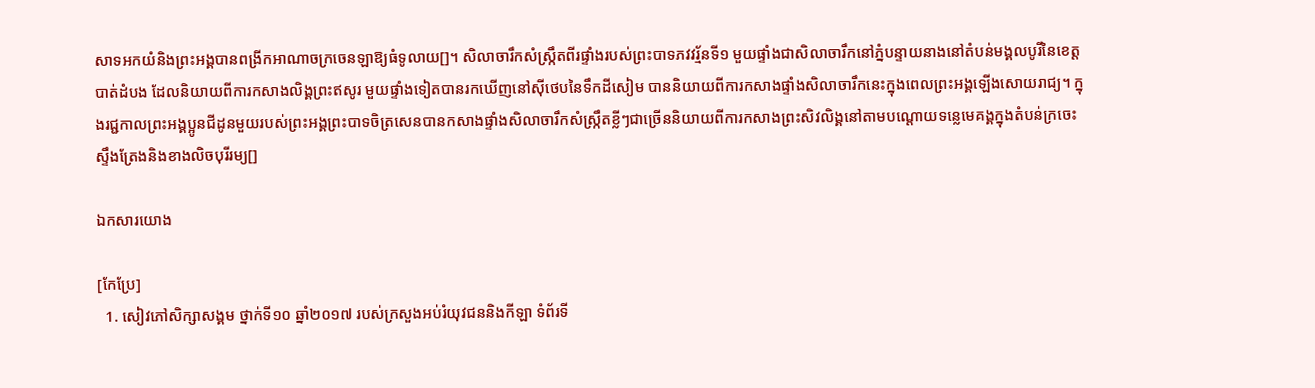សាទអកយំនិងព្រះអង្គបានពង្រីកអាណាចក្រចេនឡាឱ្យធំទូលាយ[]។ សិលាចារឹកសំស្រ្កឹតពីរផ្ទាំងរបស់ព្រះបាទភវវរ្ម័នទី១ មួយផ្ទាំងជាសិលាចារឹកនៅភ្នំបន្ទាយនាងនៅតំបន់មង្គលបូរីនៃខេត្តបាត់ដំបង ដែលនិយាយពីការកសាងលិង្គព្រះឥសូរ មួយផ្ទាំងទៀតបានរកឃើញនៅស៊ីថេបនៃទឹកដីសៀម បាននិយាយពីការកសាងផ្ទាំងសិលាចារឹកនេះក្នុងពេលព្រះអង្គឡើងសោយរាជ្យ។ ក្នុងរជ្ជកាលព្រះអង្គប្អូនជីដូនមួយរបស់ព្រះអង្គព្រះបាទចិត្រសេនបានកសាងផ្ទាំងសិលាចារឹកសំស្រ្កឹតខ្លីៗជាច្រើននិយាយពីការកសាងព្រះសិវលិង្គនៅតាមបណ្តោយទន្លេមេគង្គក្នុងតំបន់ក្រចេះ ស្ទឹងត្រែងនិងខាងលិចបុរីរម្យ[]

ឯកសារយោង

[កែប្រែ]
  1. សៀវភៅសិក្សាសង្គម ថ្នាក់ទី១០ ឆ្នាំ២០១៧ របស់ក្រសួងអប់រំយុវជននិងកីឡា ទំព័រទី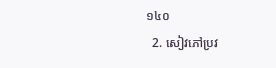១៤០
  2. សៀវភៅប្រវ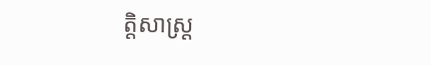ត្តិសាស្រ្ត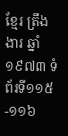ខ្មែរ ត្រឹង ងារ ឆ្នាំ១៩៧៣ ទំព័រទី១១៥-១១៦